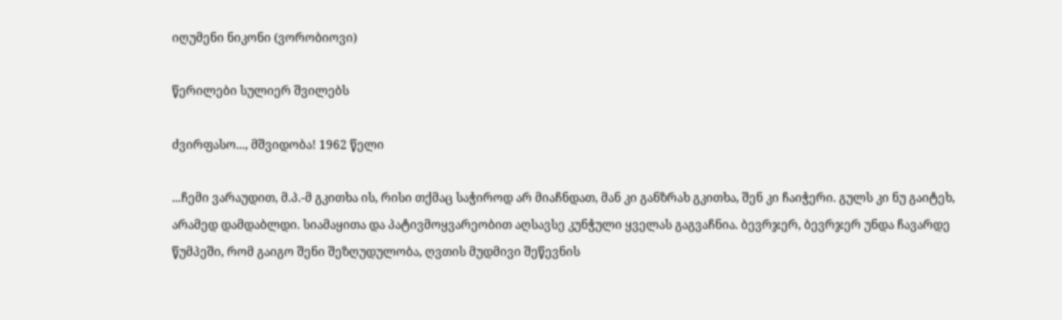იღუმენი ნიკონი (ვორობიოვი)

წერილები სულიერ შვილებს

ძვირფასო..., მშვიდობა! 1962 წელი

...ჩემი ვარაუდით, მ.პ.-მ გკითხა ის, რისი თქმაც საჭიროდ არ მიაჩნდათ, მან კი განზრახ გკითხა, შენ კი ჩაიჭერი. გულს კი ნუ გაიტეხ, არამედ დამდაბლდი. სიამაყითა და პატივმოყვარეობით აღსავსე კუნჭული ყველას გაგვაჩნია. ბევრჯერ, ბევრჯერ უნდა ჩავარდე წუმპეში, რომ გაიგო შენი შეზღუდულობა, ღვთის მუდმივი შეწევნის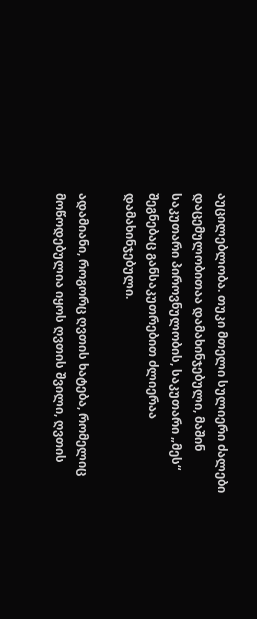აუცილებლობა. თუკი მთელი სულიერი ძალები დაცემულობითაა დამახინჯებული, მაშინ საკუთარი პიროვნულობის, საკუთარი „მეს“ შეგნებაც განსაკუთრებით ძლიერაა დამახინჯებული.

ადამიანი, როგორც ღვთის ხატება, რომელიც მოწოდებულია იყოს ღვთის შვილი, ღვთის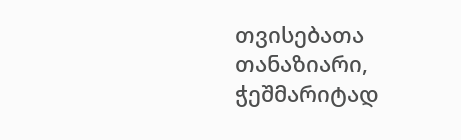თვისებათა თანაზიარი, ჭეშმარიტად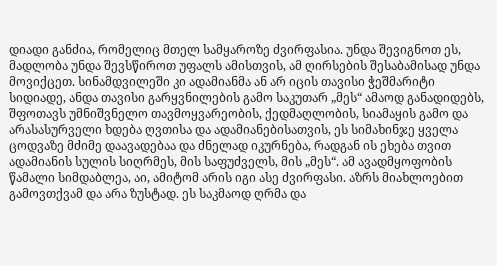დიადი განძია, რომელიც მთელ სამყაროზე ძვირფასია. უნდა შევიგნოთ ეს, მადლობა უნდა შევსწიროთ უფალს ამისთვის, ამ ღირსების შესაბამისად უნდა მოვიქცეთ. სინამდვილეში კი ადამიანმა ან არ იცის თავისი ჭეშმარიტი სიდიადე, ანდა თავისი გარყვნილების გამო საკუთარ „მეს“ ამაოდ განადიდებს, შფოთავს უმნიშვნელო თავმოყვარეობის, ქედმაღლობის, სიამაყის გამო და არასასურველი ხდება ღვთისა და ადამიანებისათვის, ეს სიმახინჯე ყველა ცოდვაზე მძიმე დაავადებაა და ძნელად იკურნება, რადგან ის ეხება თვით ადამიანის სულის სიღრმეს, მის საფუძველს, მის „მეს“. ამ ავადმყოფობის წამალი სიმდაბლეა, აი, ამიტომ არის იგი ასე ძვირფასი. აზრს მიახლოებით გამოვთქვამ და არა ზუსტად. ეს საკმაოდ ღრმა და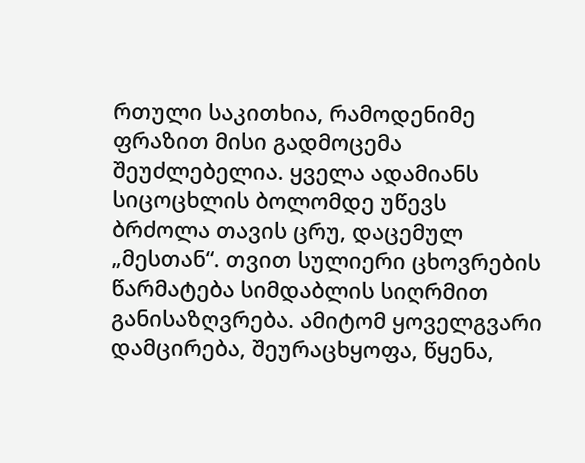რთული საკითხია, რამოდენიმე ფრაზით მისი გადმოცემა შეუძლებელია. ყველა ადამიანს სიცოცხლის ბოლომდე უწევს ბრძოლა თავის ცრუ, დაცემულ „მესთან“. თვით სულიერი ცხოვრების წარმატება სიმდაბლის სიღრმით განისაზღვრება. ამიტომ ყოველგვარი დამცირება, შეურაცხყოფა, წყენა,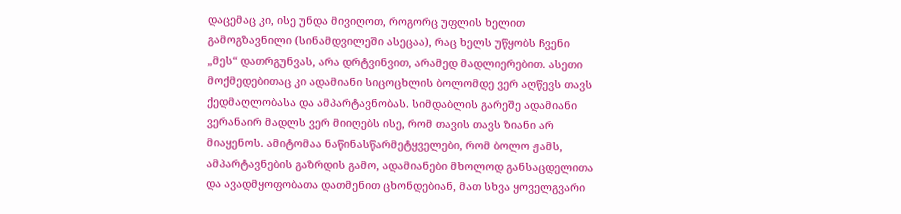დაცემაც კი, ისე უნდა მივიღოთ, როგორც უფლის ხელით გამოგზავნილი (სინამდვილეში ასეცაა), რაც ხელს უწყობს ჩვენი „მეს“ დათრგუნვას, არა დრტვინვით, არამედ მადლიერებით. ასეთი მოქმედებითაც კი ადამიანი სიცოცხლის ბოლომდე ვერ აღწევს თავს ქედმაღლობასა და ამპარტავნობას. სიმდაბლის გარეშე ადამიანი ვერანაირ მადლს ვერ მიიღებს ისე, რომ თავის თავს ზიანი არ მიაყენოს. ამიტომაა ნაწინასწარმეტყველები, რომ ბოლო ჟამს, ამპარტავნების გაზრდის გამო, ადამიანები მხოლოდ განსაცდელითა და ავადმყოფობათა დათმენით ცხონდებიან, მათ სხვა ყოველგვარი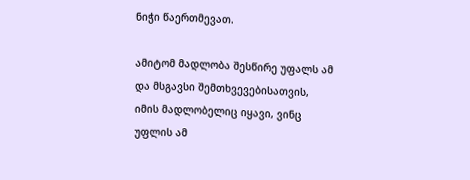ნიჭი წაერთმევათ.

ამიტომ მადლობა შესწირე უფალს ამ და მსგავსი შემთხვევებისათვის, იმის მადლობელიც იყავი, ვინც უფლის ამ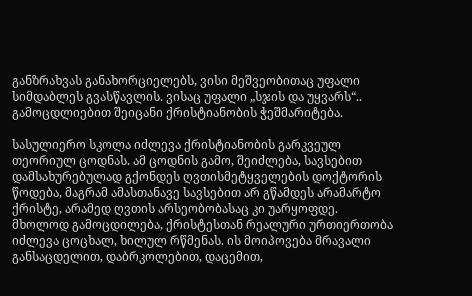განზრახვას განახორციელებს, ვისი მეშვეობითაც უფალი სიმდაბლეს გვასწავლის. ვისაც უფალი „სჯის და უყვარს“.. გამოცდლიებით შეიცანი ქრისტიანობის ჭეშმარიტება.

სასულიერო სკოლა იძლევა ქრისტიანობის გარკვეულ თეორიულ ცოდნას. ამ ცოდნის გამო, შეიძლება, სავსებით დამსახურებულად გქონდეს ღვთისმეტყველების დოქტორის წოდება, მაგრამ ამასთანავე სავსებით არ გწამდეს არამარტო ქრისტე, არამედ ღვთის არსეობობასაც კი უარყოფდე. მხოლოდ გამოცდილება, ქრისტესთან რეალური ურთიერთობა იძლევა ცოცხალ, ხილულ რწმენას. ის მოიპოვება მრავალი განსაცდელით, დაბრკოლებით, დაცემით,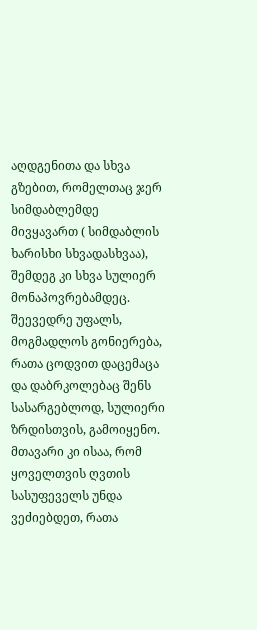აღდგენითა და სხვა გზებით, რომელთაც ჯერ სიმდაბლემდე მივყავართ ( სიმდაბლის ხარისხი სხვადასხვაა), შემდეგ კი სხვა სულიერ მონაპოვრებამდეც. შეევედრე უფალს, მოგმადლოს გონიერება, რათა ცოდვით დაცემაცა და დაბრკოლებაც შენს სასარგებლოდ, სულიერი ზრდისთვის, გამოიყენო. მთავარი კი ისაა, რომ ყოველთვის ღვთის სასუფეველს უნდა ვეძიებდეთ, რათა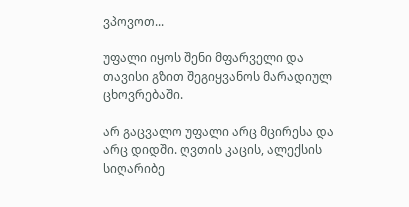ვპოვოთ...

უფალი იყოს შენი მფარველი და თავისი გზით შეგიყვანოს მარადიულ ცხოვრებაში.

არ გაცვალო უფალი არც მცირესა და არც დიდში. ღვთის კაცის, ალექსის სიღარიბე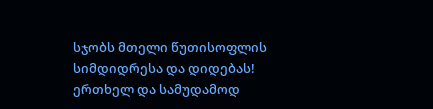სჯობს მთელი წუთისოფლის სიმდიდრესა და დიდებას! ერთხელ და სამუდამოდ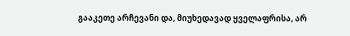გააკეთე არჩევანი და, მიუხედავად ყველაფრისა, არ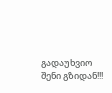გადაუხვიო შენი გზიდან!!!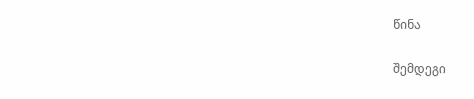წინა

შემდეგი